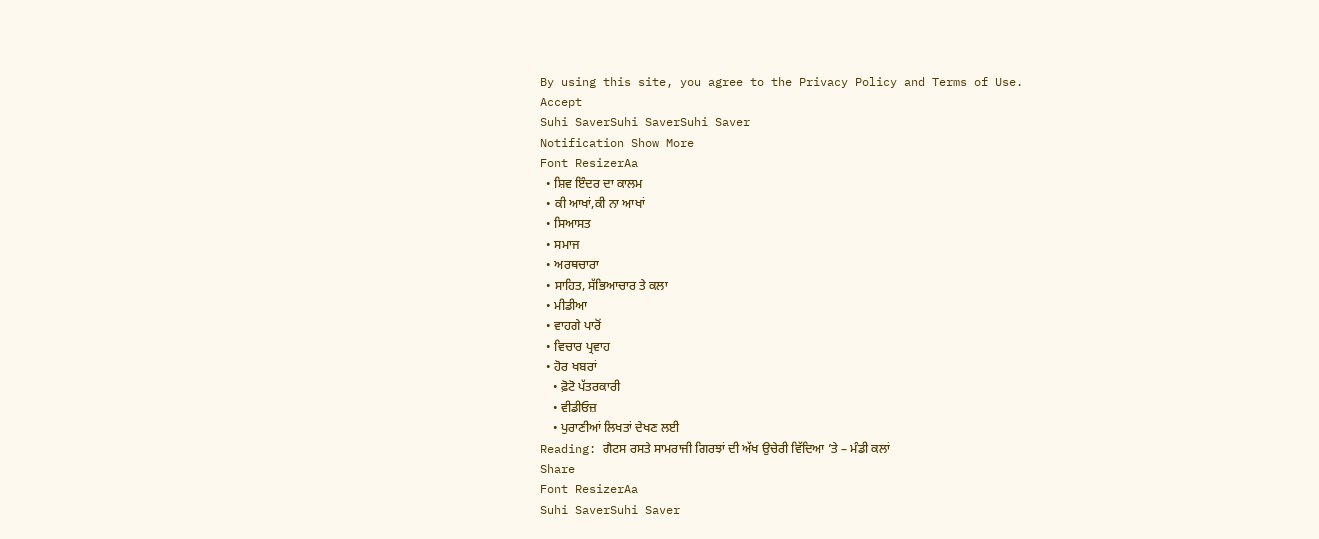By using this site, you agree to the Privacy Policy and Terms of Use.
Accept
Suhi SaverSuhi SaverSuhi Saver
Notification Show More
Font ResizerAa
  • ਸ਼ਿਵ ਇੰਦਰ ਦਾ ਕਾਲਮ
  • ਕੀ ਆਖਾਂ,ਕੀ ਨਾ ਆਖਾਂ
  • ਸਿਆਸਤ
  • ਸਮਾਜ
  • ਅਰਥਚਾਰਾ
  • ਸਾਹਿਤ, ਸੱਭਿਆਚਾਰ ਤੇ ਕਲਾ
  • ਮੀਡੀਆ
  • ਵਾਹਗੇ ਪਾਰੋਂ
  • ਵਿਚਾਰ ਪ੍ਰਵਾਹ
  • ਹੋਰ ਖਬਰਾਂ
    • ਫ਼ੋਟੋ ਪੱਤਰਕਾਰੀ
    • ਵੀਡੀਓਜ਼
    • ਪੁਰਾਣੀਆਂ ਲਿਖਤਾਂ ਦੇਖਣ ਲਈ
Reading: ਗੈਟਸ ਰਸਤੇ ਸਾਮਰਾਜੀ ਗਿਰਝਾਂ ਦੀ ਅੱਖ ਉਚੇਰੀ ਵਿੱਦਿਆ ’ਤੇ – ਮੰਡੀ ਕਲਾਂ
Share
Font ResizerAa
Suhi SaverSuhi Saver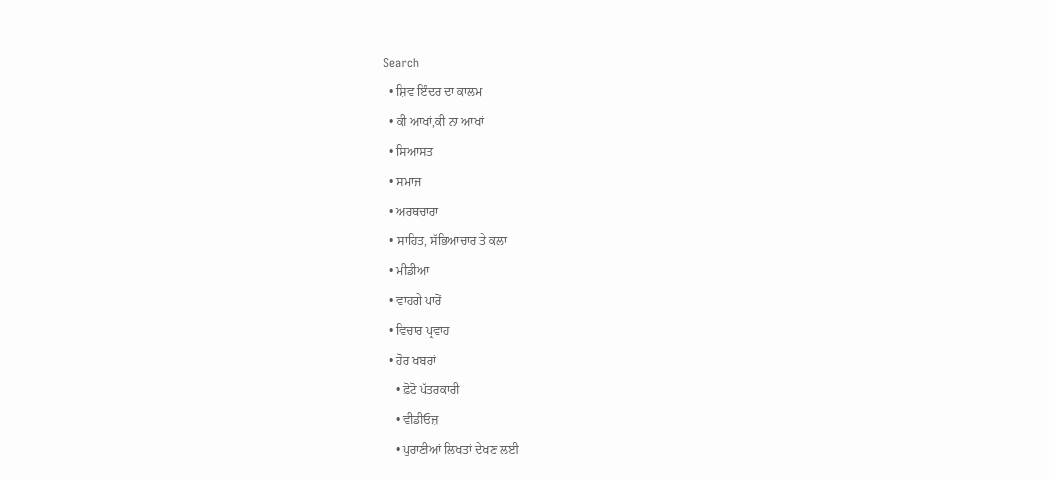Search
  • ਸ਼ਿਵ ਇੰਦਰ ਦਾ ਕਾਲਮ
  • ਕੀ ਆਖਾਂ,ਕੀ ਨਾ ਆਖਾਂ
  • ਸਿਆਸਤ
  • ਸਮਾਜ
  • ਅਰਥਚਾਰਾ
  • ਸਾਹਿਤ, ਸੱਭਿਆਚਾਰ ਤੇ ਕਲਾ
  • ਮੀਡੀਆ
  • ਵਾਹਗੇ ਪਾਰੋਂ
  • ਵਿਚਾਰ ਪ੍ਰਵਾਹ
  • ਹੋਰ ਖਬਰਾਂ
    • ਫ਼ੋਟੋ ਪੱਤਰਕਾਰੀ
    • ਵੀਡੀਓਜ਼
    • ਪੁਰਾਣੀਆਂ ਲਿਖਤਾਂ ਦੇਖਣ ਲਈ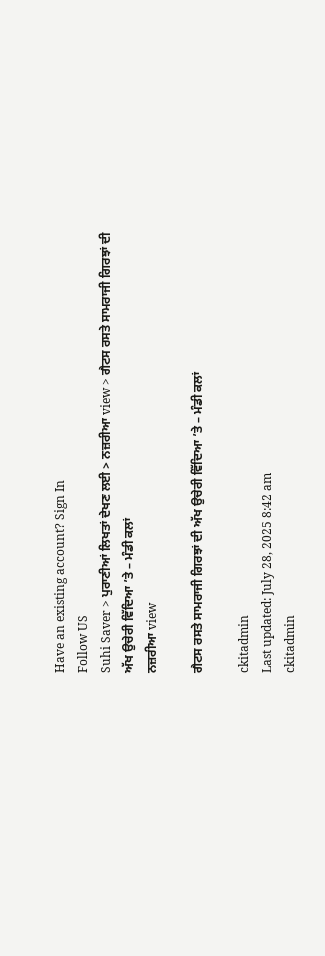Have an existing account? Sign In
Follow US
Suhi Saver > ਪੁਰਾਣੀਆਂ ਲਿਖਤਾਂ ਦੇਖਣ ਲਈ > ਨਜ਼ਰੀਆ view > ਗੈਟਸ ਰਸਤੇ ਸਾਮਰਾਜੀ ਗਿਰਝਾਂ ਦੀ ਅੱਖ ਉਚੇਰੀ ਵਿੱਦਿਆ ’ਤੇ – ਮੰਡੀ ਕਲਾਂ
ਨਜ਼ਰੀਆ view

ਗੈਟਸ ਰਸਤੇ ਸਾਮਰਾਜੀ ਗਿਰਝਾਂ ਦੀ ਅੱਖ ਉਚੇਰੀ ਵਿੱਦਿਆ ’ਤੇ – ਮੰਡੀ ਕਲਾਂ

ckitadmin
Last updated: July 28, 2025 8:42 am
ckitadmin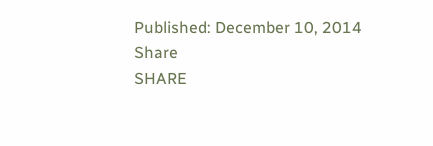Published: December 10, 2014
Share
SHARE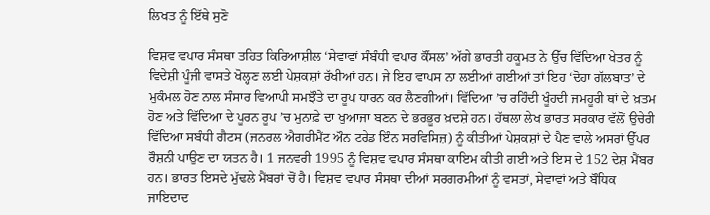ਲਿਖਤ ਨੂੰ ਇੱਥੇ ਸੁਣੋ

ਵਿਸ਼ਵ ਵਪਾਰ ਸੰਸਥਾ ਤਹਿਤ ਕਿਰਿਆਸ਼ੀਲ ‘ਸੇਵਾਵਾਂ ਸੰਬੰਧੀ ਵਪਾਰ ਕੌਂਸਲ’ ਅੱਗੇ ਭਾਰਤੀ ਹਕੂਮਤ ਨੇ ਉੱਚ ਵਿੱਦਿਆ ਖੇਤਰ ਨੂੰ ਵਿਦੇਸ਼ੀ ਪੂੰਜੀ ਵਾਸਤੇ ਖੋਲ੍ਹਣ ਲਈ ਪੇਸ਼ਕਸ਼ਾਂ ਰੱਖੀਆਂ ਹਨ। ਜੇ ਇਹ ਵਾਪਸ ਨਾ ਲਈਆਂ ਗਈਆਂ ਤਾਂ ਇਹ ‘ਦੋਹਾ ਗੱਲਬਾਤ’ ਦੇ ਮੁਕੰਮਲ ਹੋਣ ਨਾਲ ਸੰਸਾਰ ਵਿਆਪੀ ਸਮਝੌਤੇ ਦਾ ਰੂਪ ਧਾਰਨ ਕਰ ਲੈਣਗੀਆਂ। ਵਿੱਦਿਆ ’ਚ ਰਹਿੰਦੀ ਖੂੰਹਦੀ ਜਮਹੂਰੀ ਥਾਂ ਦੇ ਖ਼ਤਮ ਹੋਣ ਅਤੇ ਵਿੱਦਿਆ ਦੇ ਪੂਰਨ ਰੂਪ ’ਚ ਮੁਨਾਫ਼ੇ ਦਾ ਖੁਆਜਾ ਬਣਨ ਦੇ ਭਰਭੂਰ ਖ਼ਦਸ਼ੇ ਹਨ। ਹੱਥਲਾ ਲੇਖ ਭਾਰਤ ਸਰਕਾਰ ਵੱਲੋਂ ਉਚੇਰੀ ਵਿੱਦਿਆ ਸਬੰਧੀ ਗੈਟਸ (ਜਨਰਲ ਐਗਰੀਮੈਂਟ ਔਨ ਟਰੇਡ ਇੰਨ ਸਰਵਿਸਿਜ਼) ਨੂੰ ਕੀਤੀਆਂ ਪੇਸ਼ਕਸ਼ਾਂ ਦੇ ਪੈਣ ਵਾਲੇ ਅਸਰਾਂ ਉੱਪਰ ਰੌਸ਼ਨੀ ਪਾਉਣ ਦਾ ਯਤਨ ਹੈ। 1 ਜਨਵਰੀ 1995 ਨੂੰ ਵਿਸ਼ਵ ਵਪਾਰ ਸੰਸਥਾ ਕਾਇਮ ਕੀਤੀ ਗਈ ਅਤੇ ਇਸ ਦੇ 152 ਦੇਸ਼ ਮੈਂਬਰ ਹਨ। ਭਾਰਤ ਇਸਦੇ ਮੁੱਢਲੇ ਮੈਂਬਰਾਂ ਚੋਂ ਹੈ। ਵਿਸ਼ਵ ਵਪਾਰ ਸੰਸਥਾ ਦੀਆਂ ਸਰਗਰਮੀਆਂ ਨੂੰ ਵਸਤਾਂ, ਸੇਵਾਵਾਂ ਅਤੇ ਬੌਧਿਕ ਜਾਇਦਾਦ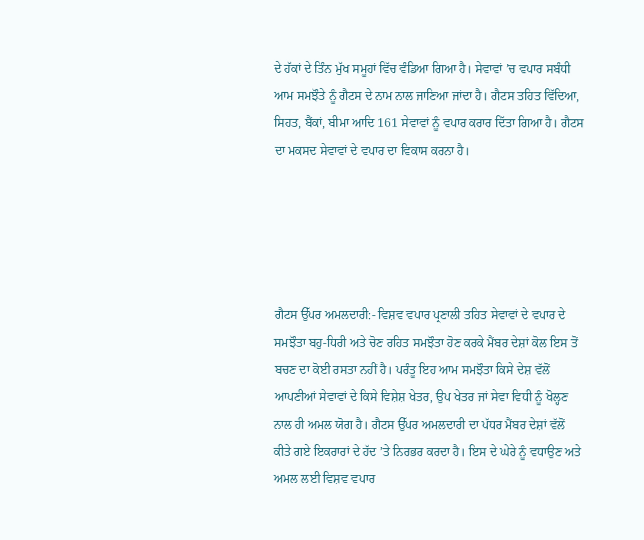ਦੇ ਹੱਕਾਂ ਦੇ ਤਿੰਨ ਮੁੱਖ ਸਮੂਹਾਂ ਵਿੱਚ ਵੰਡਿਆ ਗਿਆ ਹੈ। ਸੇਵਾਵਾਂ ’ਚ ਵਪਾਰ ਸਬੰਧੀ ਆਮ ਸਮਝੌਤੇ ਨੂੰ ਗੈਟਸ ਦੇ ਨਾਮ ਨਾਲ ਜਾਣਿਆ ਜਾਂਦਾ ਹੈ। ਗੈਟਸ ਤਹਿਤ ਵਿੱਦਿਆ, ਸਿਹਤ, ਬੈਂਕਾਂ, ਬੀਮਾ ਆਦਿ 161 ਸੇਵਾਵਾਂ ਨੂੰ ਵਪਾਰ ਕਰਾਰ ਦਿੱਤਾ ਗਿਆ ਹੈ। ਗੈਟਸ ਦਾ ਮਕਸਦ ਸੇਵਾਵਾਂ ਦੇ ਵਪਾਰ ਦਾ ਵਿਕਾਸ ਕਰਨਾ ਹੈ।





ਗੈਟਸ ਉੱਪਰ ਅਮਲਦਾਰੀ:- ਵਿਸ਼ਵ ਵਪਾਰ ਪ੍ਰਣਾਲੀ ਤਹਿਤ ਸੇਵਾਵਾਂ ਦੇ ਵਪਾਰ ਦੇ ਸਮਝੌਤਾ ਬਹੁ-ਧਿਰੀ ਅਤੇ ਚੋਣ ਰਹਿਤ ਸਮਝੌਤਾ ਹੋਣ ਕਰਕੇ ਮੈਂਬਰ ਦੇਸ਼ਾਂ ਕੋਲ ਇਸ ਤੋਂ ਬਚਣ ਦਾ ਕੋਈ ਰਸਤਾ ਨਹੀਂ ਹੈ। ਪਰੰਤੂ ਇਹ ਆਮ ਸਮਝੌਤਾ ਕਿਸੇ ਦੇਸ਼ ਵੱਲੋਂ ਆਪਣੀਆਂ ਸੇਵਾਵਾਂ ਦੇ ਕਿਸੇ ਵਿਸ਼ੇਸ਼ ਖੇਤਰ, ਉਪ ਖੇਤਰ ਜਾਂ ਸੇਵਾ ਵਿਧੀ ਨੂੰ ਖੋਲ੍ਹਣ ਨਾਲ ਹੀ ਅਮਲ ਯੋਗ ਹੈ। ਗੈਟਸ ਉੱਪਰ ਅਮਲਦਾਰੀ ਦਾ ਪੱਧਰ ਮੈਂਬਰ ਦੇਸ਼ਾਂ ਵੱਲੋਂ ਕੀਤੇ ਗਏ ਇਕਰਾਰਾਂ ਦੇ ਹੱਦ ’ਤੇ ਨਿਰਭਰ ਕਰਦਾ ਹੈ। ਇਸ ਦੇ ਘੇਰੇ ਨੂੰ ਵਧਾਉਣ ਅਤੇ ਅਮਲ ਲਈ ਵਿਸ਼ਵ ਵਪਾਰ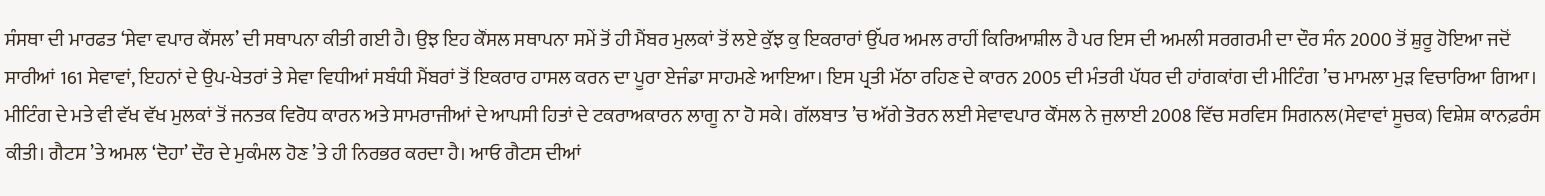ਸੰਸਥਾ ਦੀ ਮਾਰਫਤ ‘ਸੇਵਾ ਵਪਾਰ ਕੌਂਸਲ’ ਦੀ ਸਥਾਪਨਾ ਕੀਤੀ ਗਈ ਹੈ। ਉਝ ਇਹ ਕੌਂਸਲ ਸਥਾਪਨਾ ਸਮੇਂ ਤੋਂ ਹੀ ਮੈਂਬਰ ਮੁਲਕਾਂ ਤੋਂ ਲਏ ਕੁੱਝ ਕੁ ਇਕਰਾਰਾਂ ਉੱਪਰ ਅਮਲ ਰਾਹੀਂ ਕਿਰਿਆਸ਼ੀਲ ਹੈ ਪਰ ਇਸ ਦੀ ਅਮਲੀ ਸਰਗਰਮੀ ਦਾ ਦੌਰ ਸੰਨ 2000 ਤੋਂ ਸ਼ੁਰੂ ਹੋਇਆ ਜਦੋਂ ਸਾਰੀਆਂ 161 ਸੇਵਾਵਾਂ, ਇਹਨਾਂ ਦੇ ਉਪ-ਖੇਤਰਾਂ ਤੇ ਸੇਵਾ ਵਿਧੀਆਂ ਸਬੰਧੀ ਮੈਂਬਰਾਂ ਤੋਂ ਇਕਰਾਰ ਹਾਸਲ ਕਰਨ ਦਾ ਪੂਰਾ ਏਜੰਡਾ ਸਾਹਮਣੇ ਆਇਆ। ਇਸ ਪ੍ਰਤੀ ਮੱਠਾ ਰਹਿਣ ਦੇ ਕਾਰਨ 2005 ਦੀ ਮੰਤਰੀ ਪੱਧਰ ਦੀ ਹਾਂਗਕਾਂਗ ਦੀ ਮੀਟਿੰਗ ’ਚ ਮਾਮਲਾ ਮੁੜ ਵਿਚਾਰਿਆ ਗਿਆ। ਮੀਟਿੰਗ ਦੇ ਮਤੇ ਵੀ ਵੱਖ ਵੱਖ ਮੁਲਕਾਂ ਤੋਂ ਜਨਤਕ ਵਿਰੋਧ ਕਾਰਨ ਅਤੇ ਸਾਮਰਾਜੀਆਂ ਦੇ ਆਪਸੀ ਹਿਤਾਂ ਦੇ ਟਕਰਾਅਕਾਰਨ ਲਾਗੂ ਨਾ ਹੋ ਸਕੇ। ਗੱਲਬਾਤ ’ਚ ਅੱਗੇ ਤੋਰਨ ਲਈ ਸੇਵਾਵਪਾਰ ਕੌਂਸਲ ਨੇ ਜੁਲਾਈ 2008 ਵਿੱਚ ਸਰਵਿਸ ਸਿਗਨਲ(ਸੇਵਾਵਾਂ ਸੂਚਕ) ਵਿਸ਼ੇਸ਼ ਕਾਨਫ਼ਰੰਸ ਕੀਤੀ। ਗੈਟਸ ’ਤੇ ਅਮਲ ‘ਦੋਹਾ’ ਦੌਰ ਦੇ ਮੁਕੰਮਲ ਹੋਣ ’ਤੇ ਹੀ ਨਿਰਭਰ ਕਰਦਾ ਹੈ। ਆਓ ਗੈਟਸ ਦੀਆਂ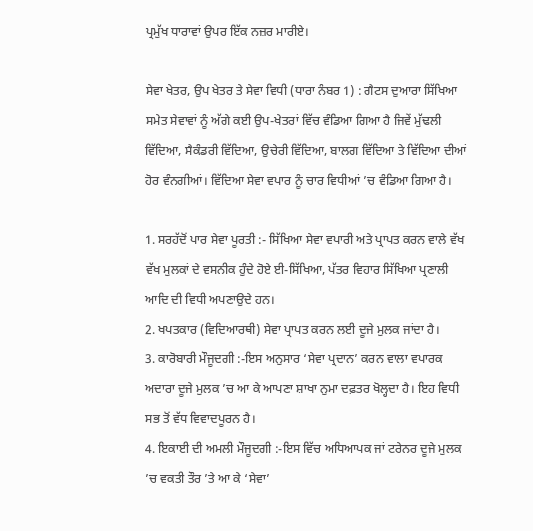ਪ੍ਰਮੁੱਖ ਧਾਰਾਵਾਂ ਉਪਰ ਇੱਕ ਨਜ਼ਰ ਮਾਰੀਏ।

ਸੇਵਾ ਖੇਤਰ, ਉਪ ਖੇਤਰ ਤੇ ਸੇਵਾ ਵਿਧੀ (ਧਾਰਾ ਨੰਬਰ 1) : ਗੈਟਸ ਦੁਆਰਾ ਸਿੱਖਿਆ ਸਮੇਤ ਸੇਵਾਵਾਂ ਨੂੰ ਅੱਗੇ ਕਈ ਉਪ-ਖੇਤਰਾਂ ਵਿੱਚ ਵੰਡਿਆ ਗਿਆ ਹੈ ਜਿਵੇਂ ਮੁੱਢਲੀ ਵਿੱਦਿਆ, ਸੈਕੰਡਰੀ ਵਿੱਦਿਆ, ਉਚੇਰੀ ਵਿੱਦਿਆ, ਬਾਲਗ ਵਿੱਦਿਆ ਤੇ ਵਿੱਦਿਆ ਦੀਆਂ ਹੋਰ ਵੰਨਗੀਆਂ। ਵਿੱਦਿਆ ਸੇਵਾ ਵਪਾਰ ਨੂੰ ਚਾਰ ਵਿਧੀਆਂ ’ਚ ਵੰਡਿਆ ਗਿਆ ਹੈ।

1. ਸਰਹੱਦੋਂ ਪਾਰ ਸੇਵਾ ਪੂਰਤੀ :- ਸਿੱਖਿਆ ਸੇਵਾ ਵਪਾਰੀ ਅਤੇ ਪ੍ਰਾਪਤ ਕਰਨ ਵਾਲੇ ਵੱਖ ਵੱਖ ਮੁਲਕਾਂ ਦੇ ਵਸਨੀਕ ਹੁੰਦੇ ਹੋਏ ਈ-ਸਿੱਖਿਆ, ਪੱਤਰ ਵਿਹਾਰ ਸਿੱਖਿਆ ਪ੍ਰਣਾਲੀ ਆਦਿ ਦੀ ਵਿਧੀ ਅਪਣਾਉਦੇ ਹਨ।
2. ਖਪਤਕਾਰ (ਵਿਦਿਆਰਥੀ) ਸੇਵਾ ਪ੍ਰਾਪਤ ਕਰਨ ਲਈ ਦੂਜੇ ਮੁਲਕ ਜਾਂਦਾ ਹੈ।
3. ਕਾਰੋਬਾਰੀ ਮੌਜੂਦਗੀ :-ਇਸ ਅਨੁਸਾਰ ‘ਸੇਵਾ ਪ੍ਰਦਾਨ’ ਕਰਨ ਵਾਲਾ ਵਪਾਰਕ ਅਦਾਰਾ ਦੂਜੇ ਮੁਲਕ ’ਚ ਆ ਕੇ ਆਪਣਾ ਸ਼ਾਖਾ ਨੁਮਾ ਦਫ਼ਤਰ ਖੋਲ੍ਹਦਾ ਹੈ। ਇਹ ਵਿਧੀ ਸਭ ਤੋਂ ਵੱਧ ਵਿਵਾਦਪੂਰਨ ਹੈ।
4. ਇਕਾਈ ਦੀ ਅਮਲੀ ਮੌਜੂਦਗੀ :-ਇਸ ਵਿੱਚ ਅਧਿਆਪਕ ਜਾਂ ਟਰੇਨਰ ਦੂਜੇ ਮੁਲਕ ’ਚ ਵਕਤੀ ਤੌਰ ’ਤੇ ਆ ਕੇ ‘ਸੇਵਾ’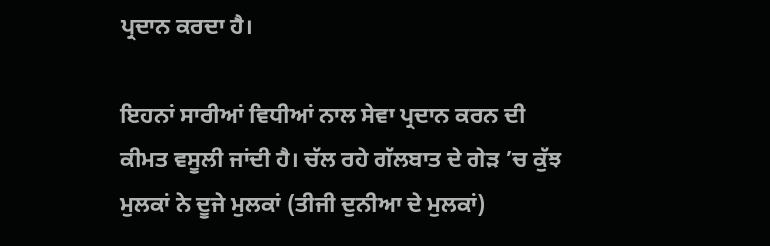ਪ੍ਰਦਾਨ ਕਰਦਾ ਹੈ।

ਇਹਨਾਂ ਸਾਰੀਆਂ ਵਿਧੀਆਂ ਨਾਲ ਸੇਵਾ ਪ੍ਰਦਾਨ ਕਰਨ ਦੀ ਕੀਮਤ ਵਸੂਲੀ ਜਾਂਦੀ ਹੈ। ਚੱਲ ਰਹੇ ਗੱਲਬਾਤ ਦੇ ਗੇੜ ’ਚ ਕੁੱਝ ਮੁਲਕਾਂ ਨੇ ਦੂਜੇ ਮੁਲਕਾਂ (ਤੀਜੀ ਦੁਨੀਆ ਦੇ ਮੁਲਕਾਂ)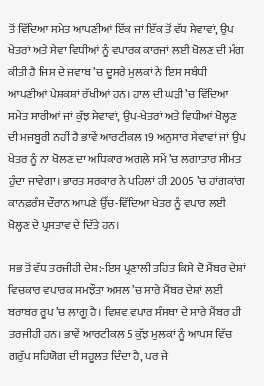ਤੋਂ ਵਿੱਦਿਆ ਸਮੇਤ ਆਪਣੀਆਂ ਇੱਕ ਜਾਂ ਇੱਕ ਤੋਂ ਵੱਧ ਸੇਵਾਵਾਂ, ਉਪ ਖੇਤਰਾਂ ਅਤੇ ਸੇਵਾ ਵਿਧੀਆਂ ਨੂੰ ਵਪਾਰਕ ਕਾਰਜਾਂ ਲਈ ਖੋਲਣ ਦੀ ਮੰਗ ਕੀਤੀ ਹੈ ਜਿਸ ਦੇ ਜਵਾਬ ’ਚ ਦੂਸਰੇ ਮੁਲਕਾਂ ਨੇ ਇਸ ਸਬੰਧੀ ਆਪਣੀਆਂ ਪੇਸ਼ਕਸ਼ਾਂ ਰੱਖੀਆਂ ਹਨ। ਹਾਲ ਦੀ ਘੜੀ ’ਚ ਵਿੱਦਿਆ ਸਮੇਤ ਸਾਰੀਆਂ ਜਾਂ ਕੁੱਝ ਸੇਵਾਵਾਂ, ਉਪ-ਖੇਤਰਾਂ ਅਤੇ ਵਿਧੀਆਂ ਖੋਲ੍ਹਣ ਦੀ ਮਜਬੂਰੀ ਨਹੀਂ ਹੈ ਭਾਵੇਂ ਆਰਟੀਕਲ 19 ਅਨੁਸਾਰ ਸੇਵਾਵਾਂ ਜਾਂ ਉਪ ਖੇਤਰ ਨੂੰ ਨਾ ਖੋਲਣ ਦਾ ਅਧਿਕਾਰ ਅਗਲੇ ਸਮੇਂ ’ਚ ਲਗਾਤਾਰ ਸੀਮਤ ਹੁੰਦਾ ਜਾਵੇਗਾ। ਭਾਰਤ ਸਰਕਾਰ ਨੇ ਪਹਿਲਾਂ ਹੀ 2005 ’ਚ ਹਾਂਗਕਾਂਗ ਕਾਨਫ਼ਰੰਸ ਦੌਰਾਨ ਆਪਣੇ ਉੱਚ-ਵਿੱਦਿਆ ਖੇਤਰ ਨੂੰ ਵਪਾਰ ਲਈ ਖੋਲ੍ਹਣ ਦੇ ਪ੍ਰਸਤਾਵ ਦੇ ਦਿੱਤੇ ਹਨ।

ਸਭ ਤੋਂ ਵੱਧ ਤਰਜੀਹੀ ਦੇਸ਼:-ਇਸ ਪ੍ਰਣਾਲੀ ਤਹਿਤ ਕਿਸੇ ਦੋ ਮੈਂਬਰ ਦੇਸ਼ਾਂ ਵਿਚਕਾਰ ਵਪਾਰਕ ਸਮਝੌਤਾ ਅਸਲ ’ਚ ਸਾਰੇ ਮੈਂਬਰ ਦੇਸ਼ਾਂ ਲਈ ਬਰਾਬਰ ਰੂਪ ’ਚ ਲਾਗੂ ਹੈ। ਵਿਸ਼ਵ ਵਪਾਰ ਸੰਸਥਾ ਦੇ ਸਾਰੇ ਮੈਂਬਰ ਹੀ ਤਰਜੀਹੀ ਹਨ। ਭਾਵੇਂ ਆਰਟੀਕਲ 5 ਕੁੱਝ ਮੁਲਕਾਂ ਨੂੰ ਆਪਸ ਵਿੱਚ ਗਰੁੱਪ ਸਹਿਯੋਗ ਦੀ ਸਹੂਲਤ ਦਿੰਦਾ ਹੈ, ਪਰ ਜੇ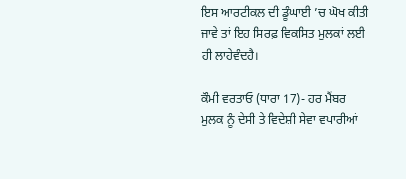ਇਸ ਆਰਟੀਕਲ ਦੀ ਡੂੰਘਾਈ ’ਚ ਘੋਖ ਕੀਤੀ ਜਾਵੇ ਤਾਂ ਇਹ ਸਿਰਫ਼ ਵਿਕਸਿਤ ਮੁਲਕਾਂ ਲਈ ਹੀ ਲਾਹੇਵੰਦਹੈ।

ਕੌਮੀ ਵਰਤਾਓ (ਧਾਰਾ 17)- ਹਰ ਮੈਂਬਰ ਮੁਲਕ ਨੂੰ ਦੇਸੀ ਤੇ ਵਿਦੇਸ਼ੀ ਸੇਵਾ ਵਪਾਰੀਆਂ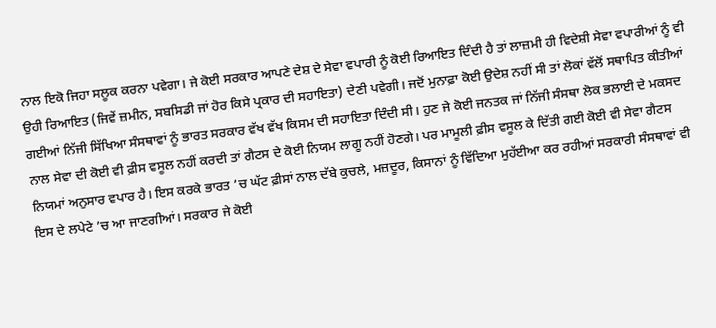ਨਾਲ ਇਕੋ ਜਿਹਾ ਸਲੂਕ ਕਰਨਾ ਪਵੇਗਾ। ਜੇ ਕੋਈ ਸਰਕਾਰ ਆਪਣੇ ਦੇਸ਼ ਦੇ ਸੇਵਾ ਵਪਾਰੀ ਨੂੰ ਕੋਈ ਰਿਆਇਤ ਦਿੰਦੀ ਹੈ ਤਾਂ ਲਾਜ਼ਮੀ ਹੀ ਵਿਦੇਸ਼ੀ ਸੇਵਾ ਵਪਾਰੀਆਂ ਨੂੰ ਵੀ ਉਹੀ ਰਿਆਇਤ (ਜਿਵੇਂ ਜ਼ਮੀਨ, ਸਬਸਿਡੀ ਜਾਂ ਹੋਰ ਕਿਸੇ ਪ੍ਰਕਾਰ ਦੀ ਸਹਾਇਤਾ) ਦੇਣੀ ਪਵੇਗੀ। ਜਦੋਂ ਮੁਨਾਫ਼ਾ ਕੋਈ ਉਦੇਸ਼ ਨਹੀਂ ਸੀ ਤਾਂ ਲੋਕਾਂ ਵੱਲੋਂ ਸਥਾਪਿਤ ਕੀਤੀਆਂ ਗਈਆਂ ਨਿੱਜੀ ਸਿੱਖਿਆ ਸੰਸਥਾਵਾਂ ਨੂੰ ਭਾਰਤ ਸਰਕਾਰ ਵੱਖ ਵੱਖ ਕਿਸਮ ਦੀ ਸਹਾਇਤਾ ਦਿੰਦੀ ਸੀ। ਹੁਣ ਜੇ ਕੋਈ ਜਨਤਕ ਜਾਂ ਨਿੱਜੀ ਸੰਸਥਾ ਲੋਕ ਭਲਾਈ ਦੇ ਮਕਸਦ ਨਾਲ ਸੇਵਾ ਦੀ ਕੋਈ ਵੀ ਫ਼ੀਸ ਵਸੂਲ ਨਹੀਂ ਕਰਦੀ ਤਾਂ ਗੈਟਸ ਦੇ ਕੋਈ ਨਿਯਮ ਲਾਗੂ ਨਹੀਂ ਹੋਣਗੇ। ਪਰ ਮਾਮੂਲੀ ਫ਼ੀਸ ਵਸੂਲ ਕੇ ਦਿੱਤੀ ਗਈ ਕੋਈ ਵੀ ਸੇਵਾ ਗੈਟਸ ਨਿਯਮਾਂ ਅਨੁਸਾਰ ਵਪਾਰ ਹੈ। ਇਸ ਕਰਕੇ ਭਾਰਤ ’ਚ ਘੱਟ ਫ਼ੀਸਾਂ ਨਾਲ ਦੱਬੇ ਕੁਚਲੇ, ਮਜ਼ਦੂਰ, ਕਿਸਾਨਾਂ ਨੂੰ ਵਿੱਦਿਆ ਮੁਹੱਈਆ ਕਰ ਰਹੀਆਂ ਸਰਕਾਰੀ ਸੰਸਥਾਵਾਂ ਵੀ ਇਸ ਦੇ ਲਪੇਟੇ ’ਚ ਆ ਜਾਣਗੀਆਂ। ਸਰਕਾਰ ਜੇ ਕੋਈ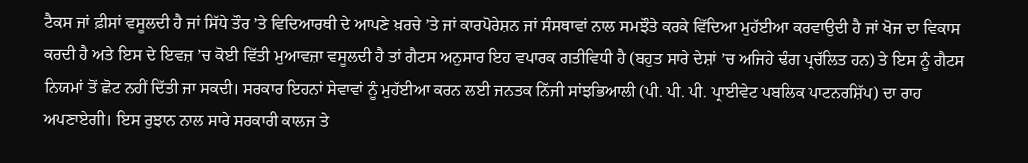ਟੈਕਸ ਜਾਂ ਫ਼ੀਸਾਂ ਵਸੂਲਦੀ ਹੈ ਜਾਂ ਸਿੱਧੇ ਤੌਰ ’ਤੇ ਵਿਦਿਆਰਥੀ ਦੇ ਆਪਣੇ ਖ਼ਰਚੇ ’ਤੇ ਜਾਂ ਕਾਰਪੋਰੇਸ਼ਨ ਜਾਂ ਸੰਸਥਾਵਾਂ ਨਾਲ ਸਮਝੌਤੇ ਕਰਕੇ ਵਿੱਦਿਆ ਮੁਹੱਈਆ ਕਰਵਾਉਦੀ ਹੈ ਜਾਂ ਖੋਜ ਦਾ ਵਿਕਾਸ ਕਰਦੀ ਹੈ ਅਤੇ ਇਸ ਦੇ ਇਵਜ਼ ’ਚ ਕੋਈ ਵਿੱਤੀ ਮੁਆਵਜ਼ਾ ਵਸੂਲਦੀ ਹੈ ਤਾਂ ਗੈਟਸ ਅਨੁਸਾਰ ਇਹ ਵਪਾਰਕ ਗਤੀਵਿਧੀ ਹੈ (ਬਹੁਤ ਸਾਰੇ ਦੇਸ਼ਾਂ ’ਚ ਅਜਿਹੇ ਢੰਗ ਪ੍ਰਚੱਲਿਤ ਹਨ) ਤੇ ਇਸ ਨੂੰ ਗੈਟਸ ਨਿਯਮਾਂ ਤੋਂ ਛੋਟ ਨਹੀਂ ਦਿੱਤੀ ਜਾ ਸਕਦੀ। ਸਰਕਾਰ ਇਹਨਾਂ ਸੇਵਾਵਾਂ ਨੂੰ ਮੁਹੱਈਆ ਕਰਨ ਲਈ ਜਨਤਕ ਨਿੱਜੀ ਸਾਂਝਭਿਆਲੀ (ਪੀ. ਪੀ. ਪੀ. ਪ੍ਰਾਈਵੇਟ ਪਬਲਿਕ ਪਾਟਨਰਸ਼ਿੱਪ) ਦਾ ਰਾਹ ਅਪਣਾਏਗੀ। ਇਸ ਰੁਝਾਨ ਨਾਲ ਸਾਰੇ ਸਰਕਾਰੀ ਕਾਲਜ ਤੇ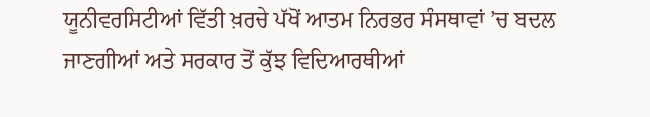ਯੂਨੀਵਰਸਿਟੀਆਂ ਵਿੱਤੀ ਖ਼ਰਚੇ ਪੱਖੋਂ ਆਤਮ ਨਿਰਭਰ ਸੰਸਥਾਵਾਂ ’ਚ ਬਦਲ ਜਾਣਗੀਆਂ ਅਤੇ ਸਰਕਾਰ ਤੋਂ ਕੁੱਝ ਵਿਦਿਆਰਥੀਆਂ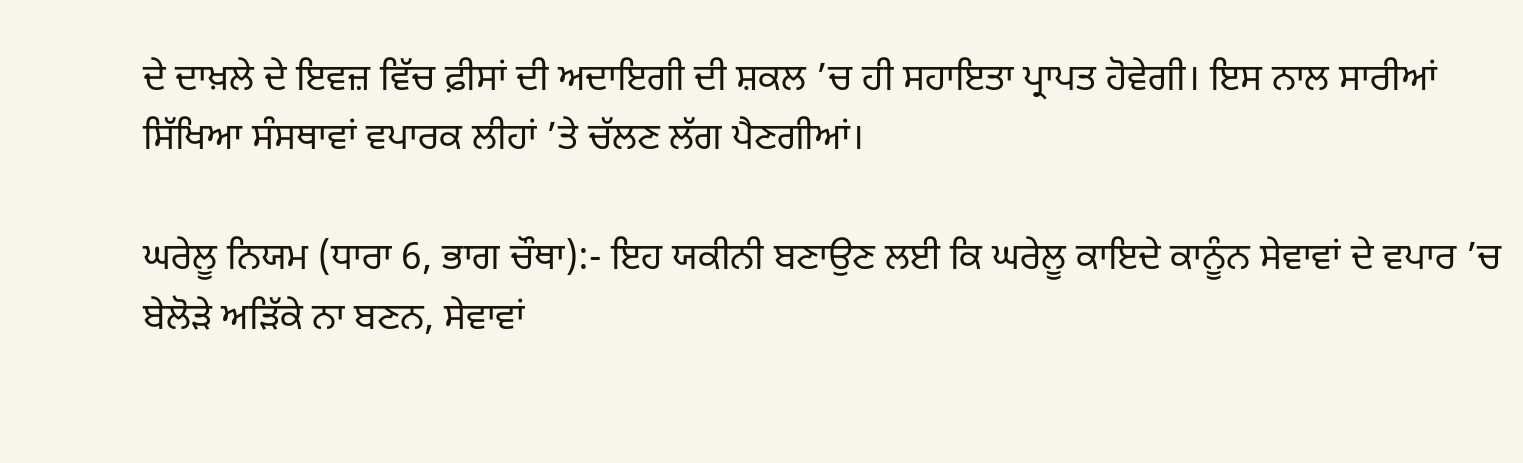ਦੇ ਦਾਖ਼ਲੇ ਦੇ ਇਵਜ਼ ਵਿੱਚ ਫ਼ੀਸਾਂ ਦੀ ਅਦਾਇਗੀ ਦੀ ਸ਼ਕਲ ’ਚ ਹੀ ਸਹਾਇਤਾ ਪ੍ਰਾਪਤ ਹੋਵੇਗੀ। ਇਸ ਨਾਲ ਸਾਰੀਆਂ ਸਿੱਖਿਆ ਸੰਸਥਾਵਾਂ ਵਪਾਰਕ ਲੀਹਾਂ ’ਤੇ ਚੱਲਣ ਲੱਗ ਪੈਣਗੀਆਂ।

ਘਰੇਲੂ ਨਿਯਮ (ਧਾਰਾ 6, ਭਾਗ ਚੌਥਾ):- ਇਹ ਯਕੀਨੀ ਬਣਾਉਣ ਲਈ ਕਿ ਘਰੇਲੂ ਕਾਇਦੇ ਕਾਨੂੰਨ ਸੇਵਾਵਾਂ ਦੇ ਵਪਾਰ ’ਚ ਬੇਲੋੜੇ ਅੜਿੱਕੇ ਨਾ ਬਣਨ, ਸੇਵਾਵਾਂ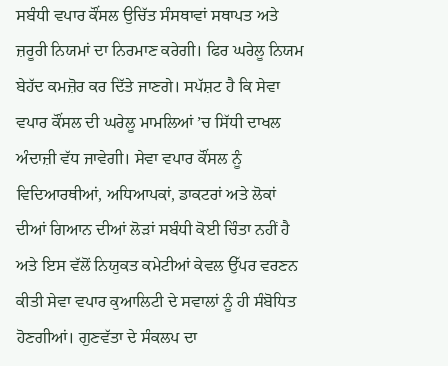ਸਬੰਧੀ ਵਪਾਰ ਕੌਂਸਲ ਉਚਿੱਤ ਸੰਸਥਾਵਾਂ ਸਥਾਪਤ ਅਤੇ ਜ਼ਰੂਰੀ ਨਿਯਮਾਂ ਦਾ ਨਿਰਮਾਣ ਕਰੇਗੀ। ਫਿਰ ਘਰੇਲੂ ਨਿਯਮ ਬੇਹੱਦ ਕਮਜ਼ੋਰ ਕਰ ਦਿੱਤੇ ਜਾਣਗੇ। ਸਪੱਸ਼ਟ ਹੈ ਕਿ ਸੇਵਾ ਵਪਾਰ ਕੌਂਸਲ ਦੀ ਘਰੇਲੂ ਮਾਮਲਿਆਂ ’ਚ ਸਿੱਧੀ ਦਾਖਲ ਅੰਦਾਜ਼ੀ ਵੱਧ ਜਾਵੇਗੀ। ਸੇਵਾ ਵਪਾਰ ਕੌਂਸਲ ਨੂੰ ਵਿਦਿਆਰਥੀਆਂ, ਅਧਿਆਪਕਾਂ, ਡਾਕਟਰਾਂ ਅਤੇ ਲੋਕਾਂ ਦੀਆਂ ਗਿਆਨ ਦੀਆਂ ਲੋੜਾਂ ਸਬੰਧੀ ਕੋਈ ਚਿੰਤਾ ਨਹੀਂ ਹੈ ਅਤੇ ਇਸ ਵੱਲੋਂ ਨਿਯੁਕਤ ਕਮੇਟੀਆਂ ਕੇਵਲ ਉੱਪਰ ਵਰਣਨ ਕੀਤੀ ਸੇਵਾ ਵਪਾਰ ਕੁਆਲਿਟੀ ਦੇ ਸਵਾਲਾਂ ਨੂੰ ਹੀ ਸੰਬੋਧਿਤ ਹੋਣਗੀਆਂ। ਗੁਣਵੱਤਾ ਦੇ ਸੰਕਲਪ ਦਾ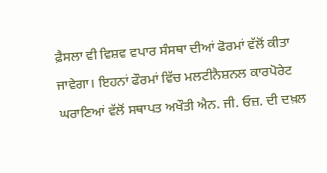ਫ਼ੈਸਲਾ ਵੀ ਵਿਸ਼ਵ ਵਪਾਰ ਸੰਸਥਾ ਦੀਆਂ ਫੋਰਮਾਂ ਵੱਲੋਂ ਕੀਤਾ ਜਾਵੇਗਾ। ਇਹਨਾਂ ਫੌਰਮਾਂ ਵਿੱਚ ਮਲਟੀਨੈਸ਼ਨਲ ਕਾਰਪੋਰੇਟ ਘਰਾਣਿਆਂ ਵੱਲੋਂ ਸਥਾਪਤ ਅਖੌਤੀ ਐਨ. ਜੀ. ਓਜ਼. ਦੀ ਦਖ਼ਲ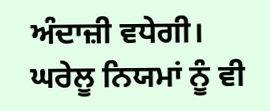ਅੰਦਾਜ਼ੀ ਵਧੇਗੀ। ਘਰੇਲੂ ਨਿਯਮਾਂ ਨੂੰ ਵੀ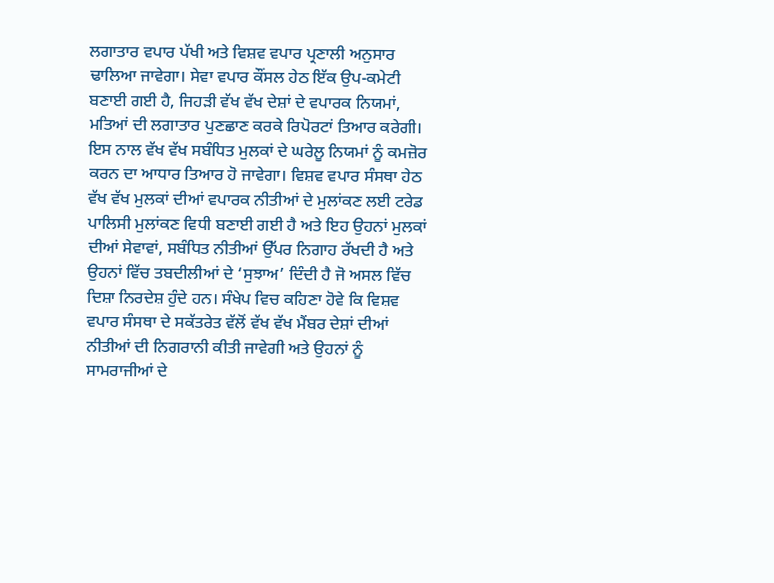ਲਗਾਤਾਰ ਵਪਾਰ ਪੱਖੀ ਅਤੇ ਵਿਸ਼ਵ ਵਪਾਰ ਪ੍ਰਣਾਲੀ ਅਨੁਸਾਰ ਢਾਲਿਆ ਜਾਵੇਗਾ। ਸੇਵਾ ਵਪਾਰ ਕੌਂਸਲ ਹੇਠ ਇੱਕ ਉਪ-ਕਮੇਟੀ ਬਣਾਈ ਗਈ ਹੈ, ਜਿਹੜੀ ਵੱਖ ਵੱਖ ਦੇਸ਼ਾਂ ਦੇ ਵਪਾਰਕ ਨਿਯਮਾਂ, ਮਤਿਆਂ ਦੀ ਲਗਾਤਾਰ ਪੁਣਛਾਣ ਕਰਕੇ ਰਿਪੋਰਟਾਂ ਤਿਆਰ ਕਰੇਗੀ। ਇਸ ਨਾਲ ਵੱਖ ਵੱਖ ਸਬੰਧਿਤ ਮੁਲਕਾਂ ਦੇ ਘਰੇਲੂ ਨਿਯਮਾਂ ਨੂੰ ਕਮਜ਼ੋਰ ਕਰਨ ਦਾ ਆਧਾਰ ਤਿਆਰ ਹੋ ਜਾਵੇਗਾ। ਵਿਸ਼ਵ ਵਪਾਰ ਸੰਸਥਾ ਹੇਠ ਵੱਖ ਵੱਖ ਮੁਲਕਾਂ ਦੀਆਂ ਵਪਾਰਕ ਨੀਤੀਆਂ ਦੇ ਮੁਲਾਂਕਣ ਲਈ ਟਰੇਡ ਪਾਲਿਸੀ ਮੁਲਾਂਕਣ ਵਿਧੀ ਬਣਾਈ ਗਈ ਹੈ ਅਤੇ ਇਹ ਉਹਨਾਂ ਮੁਲਕਾਂ ਦੀਆਂ ਸੇਵਾਵਾਂ, ਸਬੰਧਿਤ ਨੀਤੀਆਂ ਉੱਪਰ ਨਿਗਾਹ ਰੱਖਦੀ ਹੈ ਅਤੇ ਉਹਨਾਂ ਵਿੱਚ ਤਬਦੀਲੀਆਂ ਦੇ ‘ਸੁਝਾਅ’ ਦਿੰਦੀ ਹੈ ਜੋ ਅਸਲ ਵਿੱਚ ਦਿਸ਼ਾ ਨਿਰਦੇਸ਼ ਹੁੰਦੇ ਹਨ। ਸੰਖੇਪ ਵਿਚ ਕਹਿਣਾ ਹੋਵੇ ਕਿ ਵਿਸ਼ਵ ਵਪਾਰ ਸੰਸਥਾ ਦੇ ਸਕੱਤਰੇਤ ਵੱਲੋਂ ਵੱਖ ਵੱਖ ਮੈਂਬਰ ਦੇਸ਼ਾਂ ਦੀਆਂ ਨੀਤੀਆਂ ਦੀ ਨਿਗਰਾਨੀ ਕੀਤੀ ਜਾਵੇਗੀ ਅਤੇ ਉਹਨਾਂ ਨੂੰ ਸਾਮਰਾਜੀਆਂ ਦੇ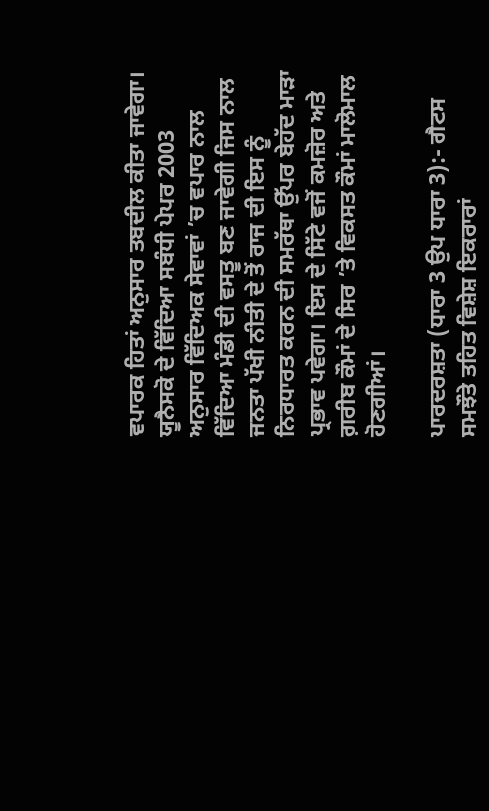ਵਪਾਰਕ ਹਿਤਾਂ ਅਨੁਸਾਰ ਤਬਦੀਲ ਕੀਤਾ ਜਾਵੇਗਾ। ਯੂਨੈਸਕੋ ਦੇ ਵਿੱਦਿਆ ਸਬੰਧੀ ਪੇਪਰ 2003 ਅਨੁਸਾਰ ਵਿੱਦਿਅਕ ਸੇਵਾਵਾਂ ’ਚ ਵਪਾਰ ਨਾਲ ਵਿੱਦਿਆ ਮੰਡੀ ਦੀ ਵਸਤੂ ਬਣ ਜਾਵੇਗੀ ਜਿਸ ਨਾਲ ਜਨਤਾ ਪੱਖੀ ਨੀਤੀ ਦੇ ਤੋਂ ਰਾਜ ਦੀ ਇਸ ਨੂੰ ਨਿਰਧਾਰਤ ਕਰਨ ਦੀ ਸਮਰੱਥਾ ਉੱਪਰ ਬੇਹੱਦ ਮਾੜਾ ਪ੍ਰਭਾਵ ਪਵੇਗਾ। ਇਸ ਦੇ ਸਿੱਟੇ ਵਜੋਂ ਕਮਜ਼ੋਰ ਅਤੇ ਗ਼ਰੀਬ ਕੌਮਾਂ ਦੇ ਸਿਰ ’ਤੇ ਵਿਕਸਤ ਕੌਮਾਂ ਮਾਲੋਮਾਲ ਹੋਣਗੀਆਂ।

ਪਾਰਦਰਸ਼ਤਾ (ਧਾਰਾ 3 ਉਪ ਧਾਰਾ 3):- ਗੈਟਸ ਸਮਝੌਤੇ ਤਹਿਤ ਵਿਸ਼ੇਸ਼ ਇਕਰਾਰਾਂ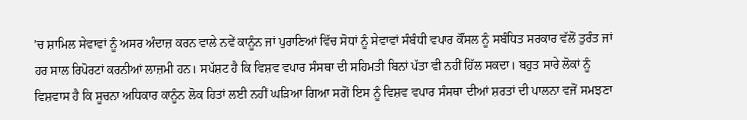’ਚ ਸ਼ਾਮਿਲ ਸੇਵਾਵਾਂ ਨੂੰ ਅਸਰ ਅੰਦਾਜ਼ ਕਰਨ ਵਾਲੇ ਨਵੇਂ ਕਾਨੂੰਨ ਜਾਂ ਪੁਰਾਣਿਆਂ ਵਿੱਚ ਸੋਧਾਂ ਨੂੰ ਸੇਵਾਵਾਂ ਸੰਬੰਧੀ ਵਪਾਰ ਕੌਂਸਲ ਨੂੰ ਸਬੰਧਿਤ ਸਰਕਾਰ ਵੱਲੋਂ ਤੁਰੰਤ ਜਾਂ ਹਰ ਸਾਲ ਰਿਪੋਰਟਾਂ ਕਰਨੀਆਂ ਲਾਜ਼ਮੀ ਹਨ। ਸਪੱਸ਼ਟ ਹੈ ਕਿ ਵਿਸ਼ਵ ਵਪਾਰ ਸੰਸਥਾ ਦੀ ਸਹਿਮਤੀ ਬਿਨਾਂ ਪੱਤਾ ਵੀ ਨਹੀਂ ਹਿੱਲ ਸਕਦਾ। ਬਹੁਤ ਸਾਰੇ ਲੋਕਾਂ ਨੂੰ ਵਿਸ਼ਵਾਸ ਹੈ ਕਿ ਸੂਚਨਾ ਅਧਿਕਾਰ ਕਾਨੂੰਨ ਲੋਕ ਹਿਤਾਂ ਲਈ ਨਹੀਂ ਘੜਿਆ ਗਿਆ ਸਗੋਂ ਇਸ ਨੂੰ ਵਿਸ਼ਵ ਵਪਾਰ ਸੰਸਥਾ ਦੀਆਂ ਸ਼ਰਤਾਂ ਦੀ ਪਾਲਨਾ ਵਜੋਂ ਸਮਝਣਾ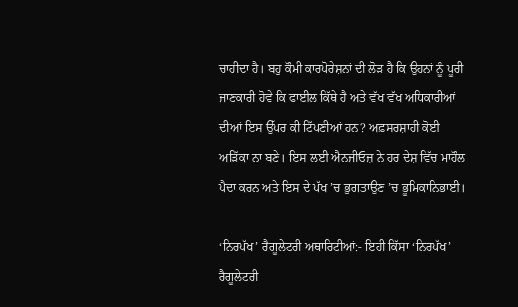ਚਾਹੀਦਾ ਹੈ। ਬਹੁ ਕੌਮੀ ਕਾਰਪੋਰੇਸ਼ਨਾਂ ਦੀ ਲੋੜ ਹੈ ਕਿ ਉਹਨਾਂ ਨੂੰ ਪੂਰੀ ਜਾਣਕਾਰੀ ਹੋਵੇ ਕਿ ਫਾਈਲ ਕਿੱਥੇ ਹੈ ਅਤੇ ਵੱਖ ਵੱਖ ਅਧਿਕਾਰੀਆਂ ਦੀਆਂ ਇਸ ਉੱਪਰ ਕੀ ਟਿੱਪਣੀਆਂ ਹਨ? ਅਫ਼ਸਰਸ਼ਾਹੀ ਕੋਈ ਅੜਿੱਕਾ ਨਾ ਬਣੇ। ਇਸ ਲਈ ਐਨਜੀਓਜ਼ ਨੇ ਹਰ ਦੇਸ਼ ਵਿੱਚ ਮਾਹੌਲ ਪੈਦਾ ਕਰਨ ਅਤੇ ਇਸ ਦੇ ਪੱਖ ’ਚ ਭੁਗਤਾਉਣ ’ਚ ਭੂਮਿਕਾਨਿਭਾਈ।

‘ਨਿਰਪੱਖ’ ਰੈਗੂਲੇਟਰੀ ਅਥਾਰਿਟੀਆਂ:- ਇਹੀ ਕਿੱਸਾ ‘ਨਿਰਪੱਖ’ ਰੈਗੂਲੇਟਰੀ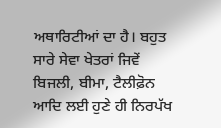ਅਥਾਰਿਟੀਆਂ ਦਾ ਹੈ। ਬਹੁਤ ਸਾਰੇ ਸੇਵਾ ਖੇਤਰਾਂ ਜਿਵੇਂ ਬਿਜਲੀ, ਬੀਮਾ, ਟੈਲੀਫ਼ੋਨ ਆਦਿ ਲਈ ਹੁਣੇ ਹੀ ਨਿਰਪੱਖ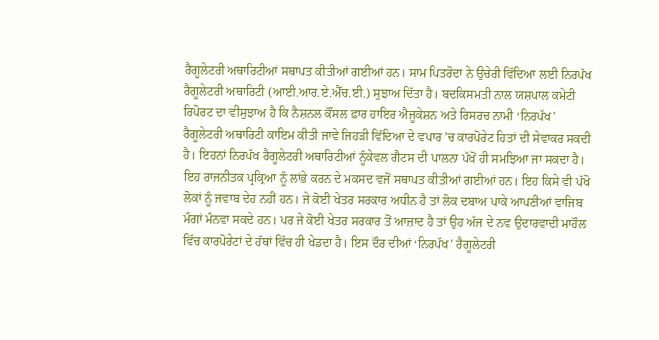ਰੈਗੂਲੇਟਰੀ ਅਥਾਰਿਟੀਆਂ ਸਥਾਪਤ ਕੀਤੀਆਂ ਗਈਆਂ ਹਨ। ਸਾਮ ਪਿਤਰੋਦਾ ਨੇ ਉਚੇਰੀ ਵਿੱਦਿਆ ਲਈ ਨਿਰਪੱਖ ਰੈਗੂਲੇਟਰੀ ਅਥਾਰਿਟੀ (ਆਈ.ਆਰ.ਏ.ਐੱਚ.ਈ.) ਸੁਝਾਅ ਦਿੱਤਾ ਹੈ। ਬਦਕਿਸਮਤੀ ਨਾਲ ਯਸ਼ਪਾਲ ਕਮੇਟੀ ਰਿਪੋਰਟ ਦਾ ਵੀਸੁਝਾਅ ਹੈ ਕਿ ਨੈਸ਼ਨਲ ਕੌਂਸਲ ਫ਼ਾਰ ਹਾਇਰ ਐਜੂਕੇਸ਼ਨ ਅਤੇ ਰਿਸਰਚ ਨਾਮੀ ‘ਨਿਰਪੱਖ’ ਰੈਗੂਲੇਟਰੀ ਅਥਾਰਿਟੀ ਕਾਇਮ ਕੀਤੀ ਜਾਵੇ ਜਿਹੜੀ ਵਿੱਦਿਆ ਦੇ ਵਪਾਰ ’ਚ ਕਾਰਪੋਰੇਟ ਹਿਤਾਂ ਦੀ ਸੇਵਾਕਰ ਸਕਦੀ ਹੈ। ਇਹਨਾਂ ਨਿਰਪੱਖ ਰੈਗੂਲੇਟਰੀ ਅਥਾਰਿਟੀਆਂ ਨੂੰਕੇਵਲ ਗੈਟਸ ਦੀ ਪਾਲਨਾ ਪੱਖੋਂ ਹੀ ਸਮਝਿਆ ਜਾ ਸਕਦਾ ਹੈ। ਇਹ ਰਾਜਨੀਤਕ ਪ੍ਰਕ੍ਰਿਆ ਨੂੰ ਲਾਂਭੇ ਕਰਨ ਦੇ ਮਕਸਦ ਵਜੋਂ ਸਥਾਪਤ ਕੀਤੀਆਂ ਗਈਆਂ ਹਨ। ਇਹ ਕਿਸੇ ਵੀ ਪੱਖੋ ਲੋਕਾਂ ਨੂੰ ਜਵਾਬ ਦੇਹ ਨਹੀਂ ਹਨ। ਜੇ ਕੋਈ ਖੇਤਰ ਸਰਕਾਰ ਅਧੀਨ ਹੈ ਤਾਂ ਲੋਕ ਦਬਾਅ ਪਾਕੇ ਆਪਣੀਆਂ ਵਾਜਿਬ ਮੰਗਾਂ ਮੰਨਵਾ ਸਕਦੇ ਹਨ। ਪਰ ਜੇ ਕੋਈ ਖੇਤਰ ਸਰਕਾਰ ਤੋਂ ਆਜ਼ਾਦ ਹੈ ਤਾਂ ਉਹ ਅੱਜ ਦੇ ਨਵ ਉਦਾਰਵਾਦੀ ਮਾਹੌਲ ਵਿੱਚ ਕਾਰਪੋਰੇਟਾਂ ਦੇ ਹੱਥਾਂ ਵਿੱਚ ਹੀ ਖੇਡਦਾ ਹੈ। ਇਸ ਦੌਰ ਦੀਆਂ ‘ਨਿਰਪੱਖ’ ਰੈਗੂਲੇਟਰੀ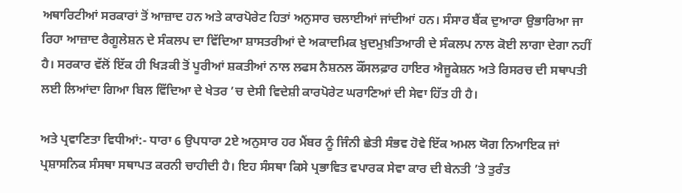ਅਥਾਰਿਟੀਆਂ ਸਰਕਾਰਾਂ ਤੋਂ ਆਜ਼ਾਦ ਹਨ ਅਤੇ ਕਾਰਪੋਰੇਟ ਹਿਤਾਂ ਅਨੁਸਾਰ ਚਲਾਈਆਂ ਜਾਂਦੀਆਂ ਹਨ। ਸੰਸਾਰ ਬੈਂਕ ਦੁਆਰਾ ਉਭਾਰਿਆ ਜਾ ਰਿਹਾ ਆਜ਼ਾਦ ਰੈਗੂਲੇਸ਼ਨ ਦੇ ਸੰਕਲਪ ਦਾ ਵਿੱਦਿਆ ਸ਼ਾਸਤਰੀਆਂ ਦੇ ਅਕਾਦਮਿਕ ਖ਼ੁਦਮੁਖ਼ਤਿਆਰੀ ਦੇ ਸੰਕਲਪ ਨਾਲ ਕੋਈ ਲਾਗਾ ਦੇਗਾ ਨਹੀਂ ਹੈ। ਸਰਕਾਰ ਵੱਲੋਂ ਇੱਕ ਹੀ ਖਿੜਕੀ ਤੋਂ ਪੂਰੀਆਂ ਸ਼ਕਤੀਆਂ ਨਾਲ ਲਫਸ ਨੈਸ਼ਨਲ ਕੌਂਸਲਫ਼ਾਰ ਹਾਇਰ ਐਜੂਕੇਸ਼ਨ ਅਤੇ ਰਿਸਰਚ ਦੀ ਸਥਾਪਤੀ ਲਈ ਲਿਆਂਦਾ ਗਿਆ ਬਿਲ ਵਿੱਦਿਆ ਦੇ ਖੇਤਰ ’ਚ ਦੇਸੀ ਵਿਦੇਸ਼ੀ ਕਾਰਪੋਰੇਟ ਘਰਾਣਿਆਂ ਦੀ ਸੇਵਾ ਹਿੱਤ ਹੀ ਹੈ।

ਅਤੇ ਪ੍ਰਵਾਣਿਤਾ ਵਿਧੀਆਂ:- ਧਾਰਾ 6 ਉਪਧਾਰਾ 2ਏ ਅਨੁਸਾਰ ਹਰ ਮੈਂਬਰ ਨੂੰ ਜਿੰਨੀ ਛੇਤੀ ਸੰਭਵ ਹੋਵੇ ਇੱਕ ਅਮਲ ਯੋਗ ਨਿਆਇਕ ਜਾਂ ਪ੍ਰਸ਼ਾਸਨਿਕ ਸੰਸਥਾ ਸਥਾਪਤ ਕਰਨੀ ਚਾਹੀਦੀ ਹੈ। ਇਹ ਸੰਸਥਾ ਕਿਸੇ ਪ੍ਰਭਾਵਿਤ ਵਪਾਰਕ ਸੇਵਾ ਕਾਰ ਦੀ ਬੇਨਤੀ ’ਤੇ ਤੁਰੰਤ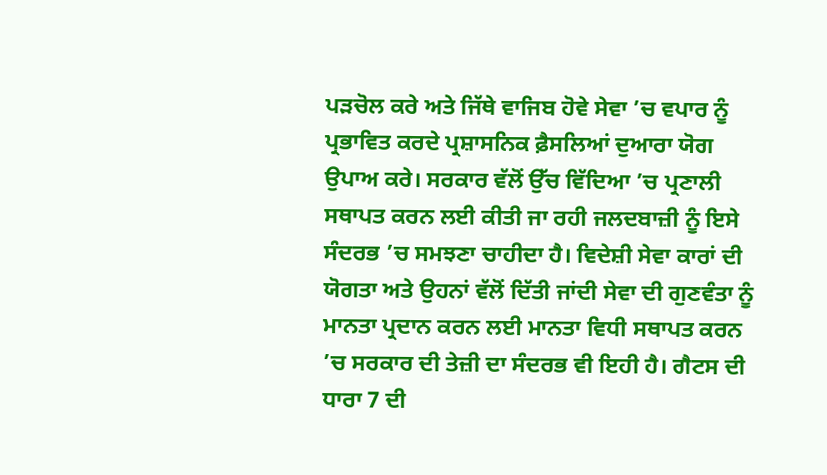ਪੜਚੋਲ ਕਰੇ ਅਤੇ ਜਿੱਥੇ ਵਾਜਿਬ ਹੋਵੇ ਸੇਵਾ ’ਚ ਵਪਾਰ ਨੂੰ ਪ੍ਰਭਾਵਿਤ ਕਰਦੇ ਪ੍ਰਸ਼ਾਸਨਿਕ ਫ਼ੈਸਲਿਆਂ ਦੁਆਰਾ ਯੋਗ ਉਪਾਅ ਕਰੇ। ਸਰਕਾਰ ਵੱਲੋਂ ਉੱਚ ਵਿੱਦਿਆ ’ਚ ਪ੍ਰਣਾਲੀ ਸਥਾਪਤ ਕਰਨ ਲਈ ਕੀਤੀ ਜਾ ਰਹੀ ਜਲਦਬਾਜ਼ੀ ਨੂੰ ਇਸੇ ਸੰਦਰਭ ’ਚ ਸਮਝਣਾ ਚਾਹੀਦਾ ਹੈ। ਵਿਦੇਸ਼ੀ ਸੇਵਾ ਕਾਰਾਂ ਦੀ ਯੋਗਤਾ ਅਤੇ ਉਹਨਾਂ ਵੱਲੋਂ ਦਿੱਤੀ ਜਾਂਦੀ ਸੇਵਾ ਦੀ ਗੁਣਵੰਤਾ ਨੂੰ ਮਾਨਤਾ ਪ੍ਰਦਾਨ ਕਰਨ ਲਈ ਮਾਨਤਾ ਵਿਧੀ ਸਥਾਪਤ ਕਰਨ ’ਚ ਸਰਕਾਰ ਦੀ ਤੇਜ਼ੀ ਦਾ ਸੰਦਰਭ ਵੀ ਇਹੀ ਹੈ। ਗੈਟਸ ਦੀ ਧਾਰਾ 7 ਦੀ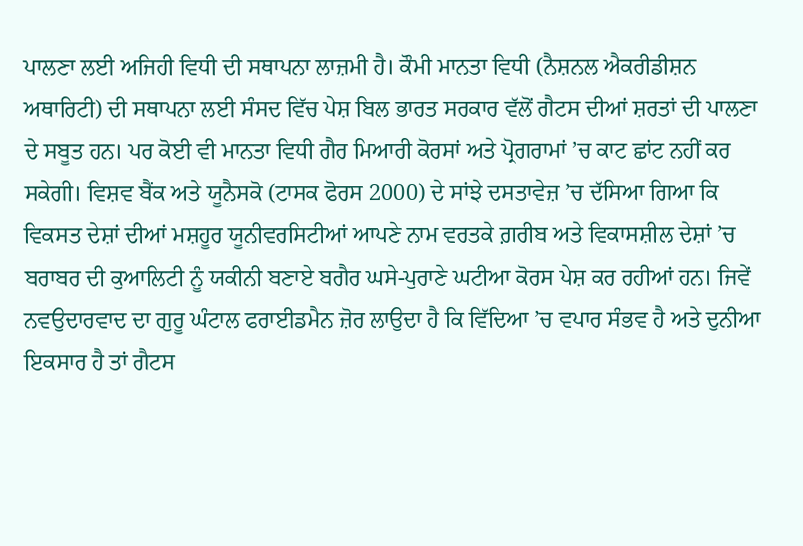ਪਾਲਣਾ ਲਈ ਅਜਿਹੀ ਵਿਧੀ ਦੀ ਸਥਾਪਨਾ ਲਾਜ਼ਮੀ ਹੈ। ਕੌਮੀ ਮਾਨਤਾ ਵਿਧੀ (ਨੈਸ਼ਨਲ ਐਕਰੀਡੀਸ਼ਨ ਅਥਾਰਿਟੀ) ਦੀ ਸਥਾਪਨਾ ਲਈ ਸੰਸਦ ਵਿੱਚ ਪੇਸ਼ ਬਿਲ ਭਾਰਤ ਸਰਕਾਰ ਵੱਲੋਂ ਗੈਟਸ ਦੀਆਂ ਸ਼ਰਤਾਂ ਦੀ ਪਾਲਣਾ ਦੇ ਸਬੂਤ ਹਨ। ਪਰ ਕੋਈ ਵੀ ਮਾਨਤਾ ਵਿਧੀ ਗੈਰ ਮਿਆਰੀ ਕੋਰਸਾਂ ਅਤੇ ਪ੍ਰੋਗਰਾਮਾਂ ’ਚ ਕਾਟ ਛਾਂਟ ਨਹੀਂ ਕਰ ਸਕੇਗੀ। ਵਿਸ਼ਵ ਬੈਂਕ ਅਤੇ ਯੂਨੈਸਕੋ (ਟਾਸਕ ਫੋਰਸ 2000) ਦੇ ਸਾਂਝੇ ਦਸਤਾਵੇਜ਼ ’ਚ ਦੱਸਿਆ ਗਿਆ ਕਿ ਵਿਕਸਤ ਦੇਸ਼ਾਂ ਦੀਆਂ ਮਸ਼ਹੂਰ ਯੂਨੀਵਰਸਿਟੀਆਂ ਆਪਣੇ ਨਾਮ ਵਰਤਕੇ ਗ਼ਰੀਬ ਅਤੇ ਵਿਕਾਸਸ਼ੀਲ ਦੇਸ਼ਾਂ ’ਚ ਬਰਾਬਰ ਦੀ ਕੁਆਲਿਟੀ ਨੂੰ ਯਕੀਨੀ ਬਣਾਏ ਬਗੈਰ ਘਸੇ-ਪੁਰਾਣੇ ਘਟੀਆ ਕੋਰਸ ਪੇਸ਼ ਕਰ ਰਹੀਆਂ ਹਨ। ਜਿਵੇਂ ਨਵਉਦਾਰਵਾਦ ਦਾ ਗੁਰੂ ਘੰਟਾਲ ਫਰਾਈਡਮੈਨ ਜ਼ੋਰ ਲਾਉਦਾ ਹੈ ਕਿ ਵਿੱਦਿਆ ’ਚ ਵਪਾਰ ਸੰਭਵ ਹੈ ਅਤੇ ਦੁਨੀਆ ਇਕਸਾਰ ਹੈ ਤਾਂ ਗੈਟਸ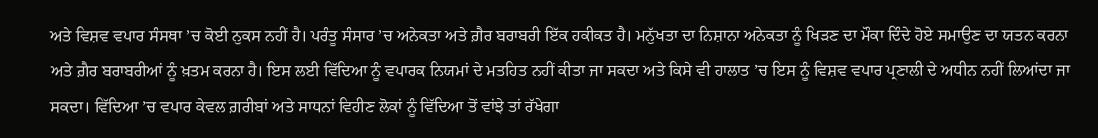ਅਤੇ ਵਿਸ਼ਵ ਵਪਾਰ ਸੰਸਥਾ ’ਚ ਕੋਈ ਨੁਕਸ ਨਹੀਂ ਹੈ। ਪਰੰਤੂ ਸੰਸਾਰ ’ਚ ਅਨੇਕਤਾ ਅਤੇ ਗ਼ੈਰ ਬਰਾਬਰੀ ਇੱਕ ਹਕੀਕਤ ਹੈ। ਮਨੁੱਖਤਾ ਦਾ ਨਿਸ਼ਾਨਾ ਅਨੇਕਤਾ ਨੂੰ ਖਿੜਣ ਦਾ ਮੌਕਾ ਦਿੰਦੇ ਹੋਏ ਸਮਾਉਣ ਦਾ ਯਤਨ ਕਰਨਾ ਅਤੇ ਗ਼ੈਰ ਬਰਾਬਰੀਆਂ ਨੂੰ ਖ਼ਤਮ ਕਰਨਾ ਹੈ। ਇਸ ਲਈ ਵਿੱਦਿਆ ਨੂੰ ਵਪਾਰਕ ਨਿਯਮਾਂ ਦੇ ਮਤਹਿਤ ਨਹੀਂ ਕੀਤਾ ਜਾ ਸਕਦਾ ਅਤੇ ਕਿਸੇ ਵੀ ਹਾਲਾਤ ’ਚ ਇਸ ਨੂੰ ਵਿਸ਼ਵ ਵਪਾਰ ਪ੍ਰਣਾਲੀ ਦੇ ਅਧੀਨ ਨਹੀਂ ਲਿਆਂਦਾ ਜਾ ਸਕਦਾ। ਵਿੱਦਿਆ ’ਚ ਵਪਾਰ ਕੇਵਲ ਗ਼ਰੀਬਾਂ ਅਤੇ ਸਾਧਨਾਂ ਵਿਹੀਣ ਲੋਕਾਂ ਨੂੰ ਵਿੱਦਿਆ ਤੋਂ ਵਾਂਝੇ ਤਾਂ ਰੱਖੇਗਾ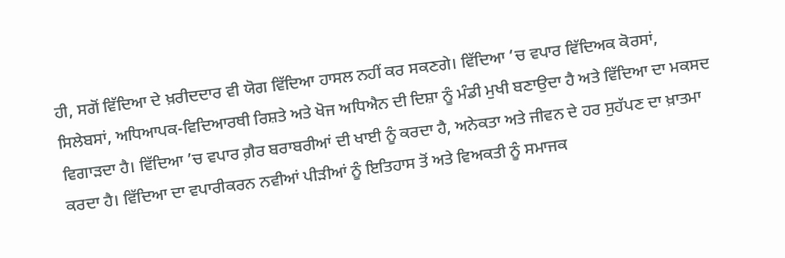ਹੀ, ਸਗੋਂ ਵਿੱਦਿਆ ਦੇ ਖ਼ਰੀਦਦਾਰ ਵੀ ਯੋਗ ਵਿੱਦਿਆ ਹਾਸਲ ਨਹੀਂ ਕਰ ਸਕਣਗੇ। ਵਿੱਦਿਆ ’ਚ ਵਪਾਰ ਵਿੱਦਿਅਕ ਕੋਰਸਾਂ, ਸਿਲੇਬਸਾਂ, ਅਧਿਆਪਕ-ਵਿਦਿਆਰਥੀ ਰਿਸ਼ਤੇ ਅਤੇ ਖੋਜ ਅਧਿਐਨ ਦੀ ਦਿਸ਼ਾ ਨੂੰ ਮੰਡੀ ਮੁਖੀ ਬਣਾਉਦਾ ਹੈ ਅਤੇ ਵਿੱਦਿਆ ਦਾ ਮਕਸਦ ਵਿਗਾੜਦਾ ਹੈ। ਵਿੱਦਿਆ ’ਚ ਵਪਾਰ ਗ਼ੈਰ ਬਰਾਬਰੀਆਂ ਦੀ ਖਾਈ ਨੂੰ ਕਰਦਾ ਹੈ, ਅਨੇਕਤਾ ਅਤੇ ਜੀਵਨ ਦੇ ਹਰ ਸੁਹੱਪਣ ਦਾ ਖ਼ਾਤਮਾ ਕਰਦਾ ਹੈ। ਵਿੱਦਿਆ ਦਾ ਵਪਾਰੀਕਰਨ ਨਵੀਆਂ ਪੀੜੀਆਂ ਨੂੰ ਇਤਿਹਾਸ ਤੋਂ ਅਤੇ ਵਿਅਕਤੀ ਨੂੰ ਸਮਾਜਕ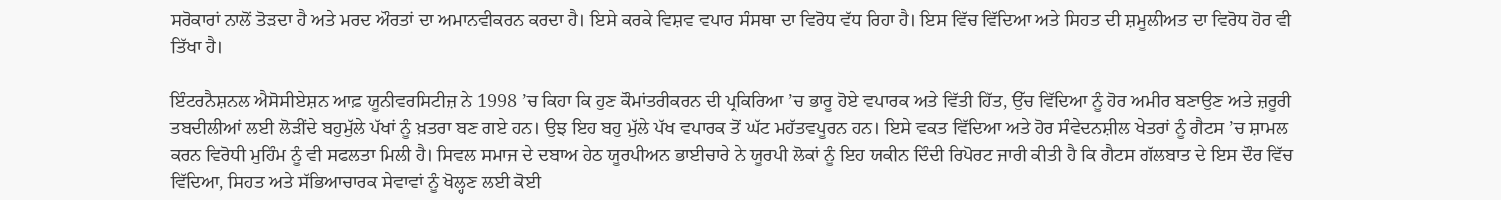ਸਰੋਕਾਰਾਂ ਨਾਲੋਂ ਤੋੜਦਾ ਹੈ ਅਤੇ ਮਰਦ ਔਰਤਾਂ ਦਾ ਅਮਾਨਵੀਕਰਨ ਕਰਦਾ ਹੈ। ਇਸੇ ਕਰਕੇ ਵਿਸ਼ਵ ਵਪਾਰ ਸੰਸਥਾ ਦਾ ਵਿਰੋਧ ਵੱਧ ਰਿਹਾ ਹੈ। ਇਸ ਵਿੱਚ ਵਿੱਦਿਆ ਅਤੇ ਸਿਹਤ ਦੀ ਸ਼ਮੂਲੀਅਤ ਦਾ ਵਿਰੋਧ ਹੋਰ ਵੀ ਤਿੱਖਾ ਹੈ।

ਇੰਟਰਨੈਸ਼ਨਲ ਐਸੋਸੀਏਸ਼ਨ ਆਫ਼ ਯੂਨੀਵਰਸਿਟੀਜ਼ ਨੇ 1998 ’ਚ ਕਿਹਾ ਕਿ ਹੁਣ ਕੌਮਾਂਤਰੀਕਰਨ ਦੀ ਪ੍ਰਕਿਰਿਆ ’ਚ ਭਾਰੂ ਹੋਏ ਵਪਾਰਕ ਅਤੇ ਵਿੱਤੀ ਹਿੱਤ, ਉੱਚ ਵਿੱਦਿਆ ਨੂੰ ਹੋਰ ਅਮੀਰ ਬਣਾਉਣ ਅਤੇ ਜ਼ਰੂਰੀ ਤਬਦੀਲੀਆਂ ਲਈ ਲੋੜੀਂਦੇ ਬਹੁਮੁੱਲੇ ਪੱਖਾਂ ਨੂੰ ਖ਼ਤਰਾ ਬਣ ਗਏ ਹਨ। ਉਝ ਇਹ ਬਹੁ ਮੁੱਲੇ ਪੱਖ ਵਪਾਰਕ ਤੋਂ ਘੱਟ ਮਹੱਤਵਪੂਰਨ ਹਨ। ਇਸੇ ਵਕਤ ਵਿੱਦਿਆ ਅਤੇ ਹੋਰ ਸੰਵੇਦਨਸ਼ੀਲ ਖੇਤਰਾਂ ਨੂੰ ਗੈਟਸ ’ਚ ਸ਼ਾਮਲ ਕਰਨ ਵਿਰੋਧੀ ਮੁਹਿੰਮ ਨੂੰ ਵੀ ਸਫਲਤਾ ਮਿਲੀ ਹੈ। ਸਿਵਲ ਸਮਾਜ ਦੇ ਦਬਾਅ ਹੇਠ ਯੂਰਪੀਅਨ ਭਾਈਚਾਰੇ ਨੇ ਯੂਰਪੀ ਲੋਕਾਂ ਨੂੰ ਇਹ ਯਕੀਨ ਦਿੰਦੀ ਰਿਪੋਰਟ ਜਾਰੀ ਕੀਤੀ ਹੈ ਕਿ ਗੈਟਸ ਗੱਲਬਾਤ ਦੇ ਇਸ ਦੌਰ ਵਿੱਚ ਵਿੱਦਿਆ, ਸਿਹਤ ਅਤੇ ਸੱਭਿਆਚਾਰਕ ਸੇਵਾਵਾਂ ਨੂੰ ਖੋਲ੍ਹਣ ਲਈ ਕੋਈ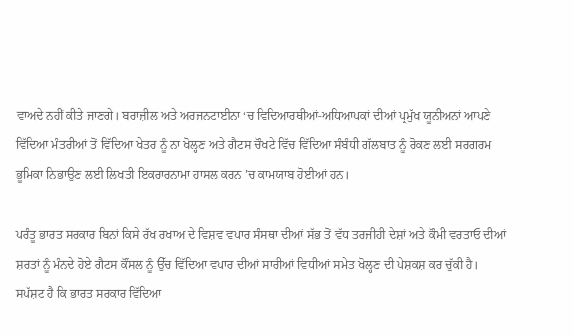ਵਾਅਦੇ ਨਹੀਂ ਕੀਤੇ ਜਾਣਗੇ। ਬਰਾਜ਼ੀਲ ਅਤੇ ਅਰਜਨਟਾਈਨਾ ‘ਚ ਵਿਦਿਆਰਥੀਆਂ-ਅਧਿਆਪਕਾਂ ਦੀਆਂ ਪ੍ਰਮੁੱਖ ਯੂਨੀਅਨਾਂ ਆਪਣੇ ਵਿੱਦਿਆ ਮੰਤਰੀਆਂ ਤੋਂ ਵਿੱਦਿਆ ਖੇਤਰ ਨੂੰ ਨਾ ਖੋਲ੍ਹਣ ਅਤੇ ਗੈਟਸ ਚੌਖਟੇ ਵਿੱਚ ਵਿੱਦਿਆ ਸੰਬੰਧੀ ਗੱਲਬਾਤ ਨੂੰ ਰੋਕਣ ਲਈ ਸਰਗਰਮ ਭੂਮਿਕਾ ਨਿਭਾਉਣ ਲਈ ਲਿਖਤੀ ਇਕਰਾਰਨਾਮਾ ਹਾਸਲ ਕਰਨ ’ਚ ਕਾਮਯਾਬ ਹੋਈਆਂ ਹਨ।

ਪਰੰਤੂ ਭਾਰਤ ਸਰਕਾਰ ਬਿਨਾਂ ਕਿਸੇ ਰੱਖ ਰਖਾਅ ਦੇ ਵਿਸ਼ਵ ਵਪਾਰ ਸੰਸਥਾ ਦੀਆਂ ਸੱਭ ਤੋਂ ਵੱਧ ਤਰਜੀਹੀ ਦੇਸ਼ਾਂ ਅਤੇ ਕੌਮੀ ਵਰਤਾਓ ਦੀਆਂ ਸ਼ਰਤਾਂ ਨੂੰ ਮੰਨਦੇ ਹੋਏ ਗੈਟਸ ਕੌਂਸਲ ਨੂੰ ਉੱਚ ਵਿੱਦਿਆ ਵਪਾਰ ਦੀਆਂ ਸਾਰੀਆਂ ਵਿਧੀਆਂ ਸਮੇਤ ਖੋਲ੍ਹਣ ਦੀ ਪੇਸ਼ਕਸ਼ ਕਰ ਚੁੱਕੀ ਹੈ। ਸਪੱਸ਼ਟ ਹੈ ਕਿ ਭਾਰਤ ਸਰਕਾਰ ਵਿੱਦਿਆ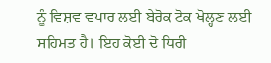ਨੂੰ ਵਿਸ਼ਵ ਵਪਾਰ ਲਈ ਬੇਰੋਕ ਟੋਕ ਖੋਲ੍ਹਣ ਲਈ ਸਹਿਮਤ ਹੈ। ਇਹ ਕੋਈ ਦੋ ਧਿਰੀ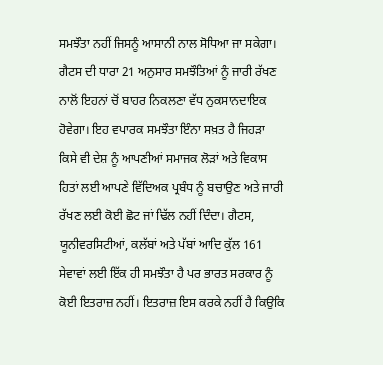ਸਮਝੌਤਾ ਨਹੀਂ ਜਿਸਨੂੰ ਆਸਾਨੀ ਨਾਲ ਸੋਧਿਆ ਜਾ ਸਕੇਗਾ। ਗੈਟਸ ਦੀ ਧਾਰਾ 21 ਅਨੁਸਾਰ ਸਮਝੌਤਿਆਂ ਨੂੰ ਜਾਰੀ ਰੱਖਣ ਨਾਲੋਂ ਇਹਨਾਂ ਚੋਂ ਬਾਹਰ ਨਿਕਲਣਾ ਵੱਧ ਨੁਕਸਾਨਦਾਇਕ ਹੋਵੇਗਾ। ਇਹ ਵਪਾਰਕ ਸਮਝੌਤਾ ਇੰਨਾ ਸਖ਼ਤ ਹੈ ਜਿਹੜਾ ਕਿਸੇ ਵੀ ਦੇਸ਼ ਨੂੰ ਆਪਣੀਆਂ ਸਮਾਜਕ ਲੋੜਾਂ ਅਤੇ ਵਿਕਾਸ ਹਿਤਾਂ ਲਈ ਆਪਣੇ ਵਿੱਦਿਅਕ ਪ੍ਰਬੰਧ ਨੂੰ ਬਚਾਉਣ ਅਤੇ ਜਾਰੀ ਰੱਖਣ ਲਈ ਕੋਈ ਛੋਟ ਜਾਂ ਢਿੱਲ ਨਹੀਂ ਦਿੰਦਾ। ਗੈਟਸ, ਯੂਨੀਵਰਸਿਟੀਆਂ, ਕਲੱਬਾਂ ਅਤੇ ਪੱਬਾਂ ਆਦਿ ਕੁੱਲ 161 ਸੇਵਾਵਾਂ ਲਈ ਇੱਕ ਹੀ ਸਮਝੌਤਾ ਹੈ ਪਰ ਭਾਰਤ ਸਰਕਾਰ ਨੂੰ ਕੋਈ ਇਤਰਾਜ਼ ਨਹੀਂ। ਇਤਰਾਜ਼ ਇਸ ਕਰਕੇ ਨਹੀਂ ਹੈ ਕਿਉਕਿ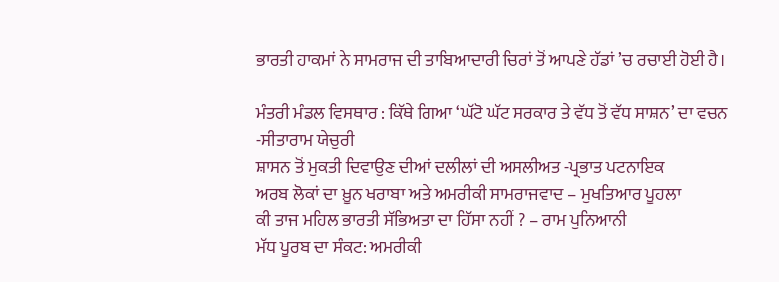ਭਾਰਤੀ ਹਾਕਮਾਂ ਨੇ ਸਾਮਰਾਜ ਦੀ ਤਾਬਿਆਦਾਰੀ ਚਿਰਾਂ ਤੋਂ ਆਪਣੇ ਹੱਡਾਂ ’ਚ ਰਚਾਈ ਹੋਈ ਹੈ।

ਮੰਤਰੀ ਮੰਡਲ ਵਿਸਥਾਰ : ਕਿੱਥੇ ਗਿਆ ‘ਘੱਟੋ ਘੱਟ ਸਰਕਾਰ ਤੇ ਵੱਧ ਤੋਂ ਵੱਧ ਸਾਸ਼ਨ’ ਦਾ ਵਚਨ -ਸੀਤਾਰਾਮ ਯੇਚੁਰੀ
ਸ਼ਾਸਨ ਤੋਂ ਮੁਕਤੀ ਦਿਵਾਉਣ ਦੀਆਂ ਦਲੀਲਾਂ ਦੀ ਅਸਲੀਅਤ -ਪ੍ਰਭਾਤ ਪਟਨਾਇਕ
ਅਰਬ ਲੋਕਾਂ ਦਾ ਖ਼ੂਨ ਖਰਾਬਾ ਅਤੇ ਅਮਰੀਕੀ ਸਾਮਰਾਜਵਾਦ – ਮੁਖਤਿਆਰ ਪੂਹਲਾ
ਕੀ ਤਾਜ ਮਹਿਲ ਭਾਰਤੀ ਸੱਭਿਅਤਾ ਦਾ ਹਿੱਸਾ ਨਹੀਂ ? – ਰਾਮ ਪੁਨਿਆਨੀ
ਮੱਧ ਪੂਰਬ ਦਾ ਸੰਕਟ: ਅਮਰੀਕੀ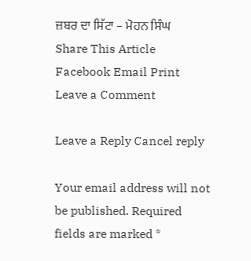ਜ਼ਬਰ ਦਾ ਸਿੱਟਾ – ਮੋਹਨ ਸਿੰਘ
Share This Article
Facebook Email Print
Leave a Comment

Leave a Reply Cancel reply

Your email address will not be published. Required fields are marked *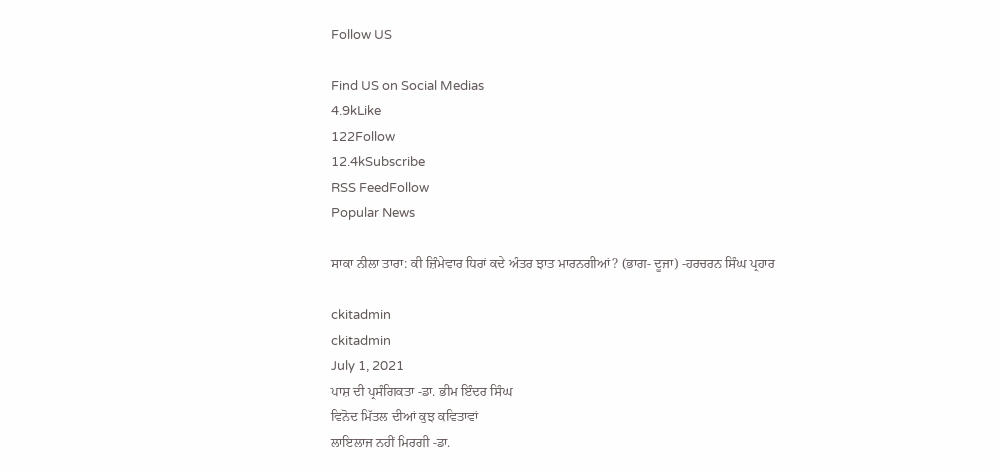Follow US

Find US on Social Medias
4.9kLike
122Follow
12.4kSubscribe
RSS FeedFollow
Popular News

ਸਾਕਾ ਨੀਲਾ ਤਾਰਾ: ਕੀ ਜ਼ਿੰਮੇਵਾਰ ਧਿਰਾਂ ਕਦੇ ਅੰਤਰ ਝਾਤ ਮਾਰਨਗੀਆਂ? (ਭਾਗ- ਦੂਜਾ) -ਹਰਚਰਨ ਸਿੰਘ ਪ੍ਰਹਾਰ

ckitadmin
ckitadmin
July 1, 2021
ਪਾਸ਼ ਦੀ ਪ੍ਰਸੰਗਿਕਤਾ -ਡਾ. ਭੀਮ ਇੰਦਰ ਸਿੰਘ
ਵਿਨੋਦ ਮਿੱਤਲ ਦੀਆਂ ਕੁਝ ਕਵਿਤਾਵਾਂ
ਲਾਇਲਾਜ ਨਹੀਂ ਮਿਰਗੀ -ਡਾ.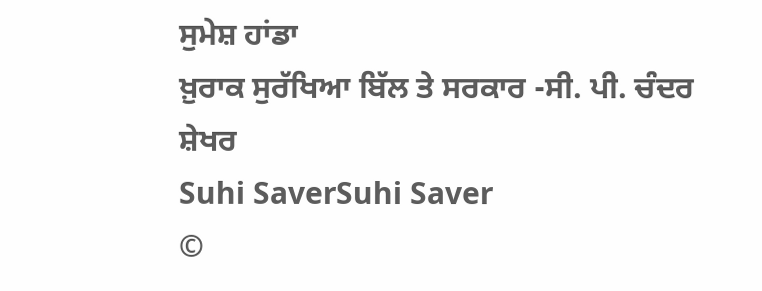ਸੁਮੇਸ਼ ਹਾਂਡਾ
ਖ਼ੁਰਾਕ ਸੁਰੱਖਿਆ ਬਿੱਲ ਤੇ ਸਰਕਾਰ -ਸੀ. ਪੀ. ਚੰਦਰ ਸ਼ੇਖਰ
Suhi SaverSuhi Saver
©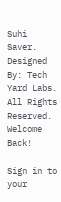Suhi Saver. Designed By: Tech Yard Labs. All Rights Reserved.
Welcome Back!

Sign in to your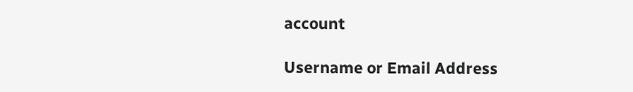account

Username or Email Address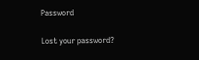Password

Lost your password?